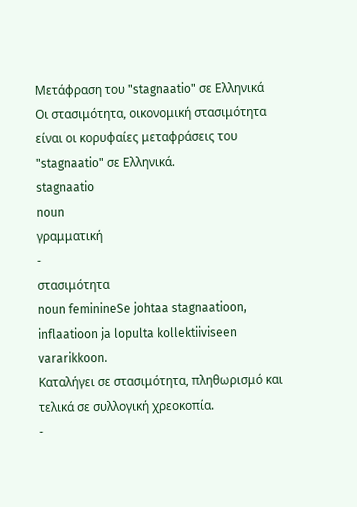Μετάφραση του "stagnaatio" σε Ελληνικά
Οι στασιμότητα, οικονομική στασιμότητα είναι οι κορυφαίες μεταφράσεις του "stagnaatio" σε Ελληνικά.
stagnaatio
noun
γραμματική
-
στασιμότητα
noun feminineSe johtaa stagnaatioon, inflaatioon ja lopulta kollektiiviseen vararikkoon.
Καταλήγει σε στασιμότητα, πληθωρισμό και τελικά σε συλλογική χρεοκοπία.
-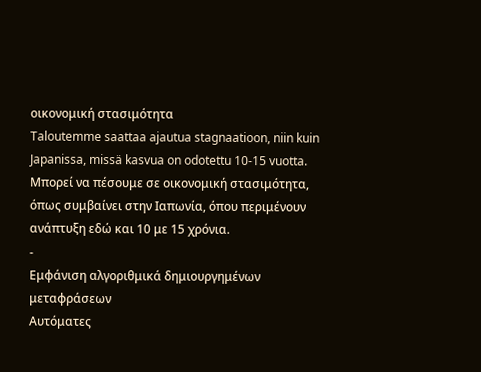οικονομική στασιμότητα
Taloutemme saattaa ajautua stagnaatioon, niin kuin Japanissa, missä kasvua on odotettu 10-15 vuotta.
Μπορεί να πέσουμε σε οικονομική στασιμότητα, όπως συμβαίνει στην Ιαπωνία, όπου περιμένουν ανάπτυξη εδώ και 10 με 15 χρόνια.
-
Εμφάνιση αλγοριθμικά δημιουργημένων μεταφράσεων
Αυτόματες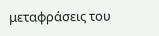μεταφράσεις του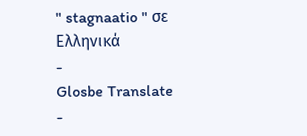" stagnaatio " σε Ελληνικά
-
Glosbe Translate
-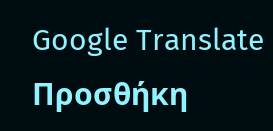Google Translate
Προσθήκη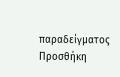παραδείγματος
Προσθήκη